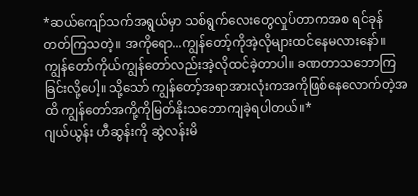*ဆယ်ကျော်သက်အရွယ်မှာ သစ်ရွက်လေးတွေလှုပ်တာကအစ ရင်ခုန်တတ်ကြသတဲ့။ အကိုရော...ကျွန်တော့်ကိုအဲ့လိုများထင်နေမလားနော်။ ကျွန်တော်ကိုယ်ကျွန်တော်လည်းအဲ့လိုထင်ခဲ့တာပါ။ ခဏတာသဘောကြခြင်းလို့ပေါ့။ သို့သော် ကျွန်တော့်အရာအားလုံးကအကိုဖြစ်နေလောက်တဲ့အထိ ကျွန်တော်အကို့ကိုမြတ်နိုးသဘောကျခဲ့ရပါတယ်။*
ဂျယ်ယွန်း ဟီဆွန်းကို ဆွဲလန်းမိ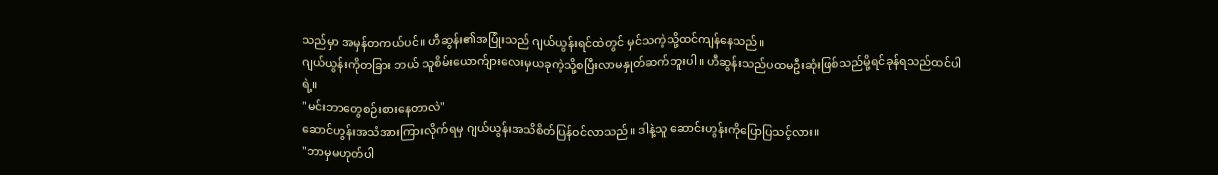သည်မှာ အမှန်တကယ်ပင်။ ဟီဆွန်း၏အပြုံးသည် ဂျယ်ယွန်းရင်ထဲတွင် မှင်သကဲ့သို့ထင်ကျန်နေသည်။
ဂျယ်ယွန်းကိုတခြား ဘယ် သူစိမ်းယောက်ျားလေးမှယခုကဲ့သို့စပြီးလာမနှုတ်ဆက်ဘူးပါ။ ဟီဆွန်းသည်ပထမဦးဆုံးဖြစ်သည်မို့ရင်ခုန်ရသည်ထင်ပါရဲ့။
"မင်းဘာတွေစဉ်းစားနေတာလဲ"
ဆောင်ဟွန်းအသံအားကြားလိုက်ရမှ ဂျယ်ယွန်းအသိစိတ်ပြန်ဝင်လာသည်။ ဒါနဲ့သူ ဆောင်းဟွန်းကိုပြောပြသင့်လား။
"ဘာမှမဟုတ်ပါ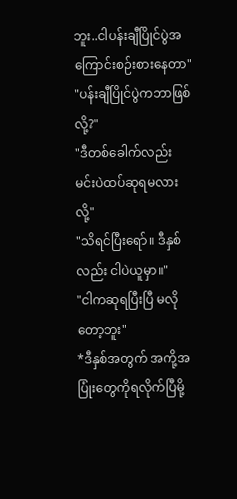ဘူး..ငါပန်းချီပြိုင်ပွဲအကြောင်းစဉ်းစားနေတာ"
"ပန်းချီပြိုင်ပွဲကဘာဖြစ်လို့?"
"ဒီတစ်ခေါက်လည်း မင်းပဲထပ်ဆုရမလားလို့"
"သိရင်ပြီးရော်။ ဒီနှစ်လည်း ငါပဲယူမှာ။"
"ငါကဆုရပြီးပြီ မလိုတော့ဘူး"
*ဒီနှစ်အတွက် အကို့အပြုံးတွေကိုရလိုက်ပြီမို့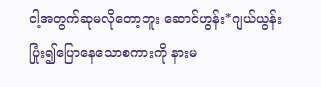ငါ့အတွက်ဆုမလိုတော့ဘူး ဆောင်ဟွန်း*ဂျယ်ယွန်း ပြုံး၍ပြောနေသောစကားကို နားမ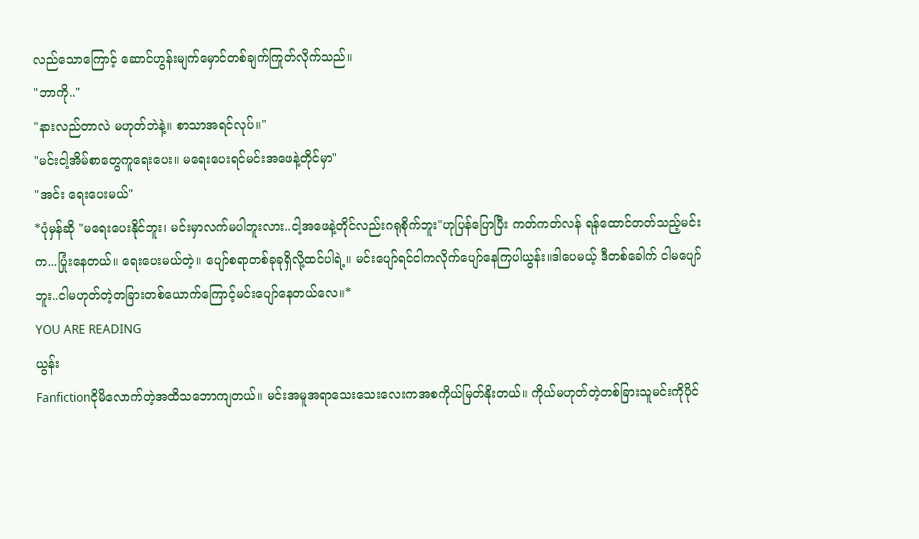လည်သောကြောင့် ဆောင်ဟွန်းမျက်မှောင်တစ်ချက်ကြုတ်လိုက်သည်။
"ဘာကို.."
"နားလည်တာလဲ မဟုတ်ဘဲနဲ့။ စာသာအရင်လုပ်။"
"မင်းငါ့အိမ်စာတွေကူရေးပေး။ မရေးပေးရင်မင်းအဖေနဲ့တိုင်မှာ"
"အင်း ရေးပေးမယ်"
*ပုံမှန်ဆို "မရေးပေးနိုင်ဘူး၊ မင်းမှာလက်မပါဘူးလား..ငါ့အဖေနဲ့တိုင်လည်းဂရုစိုက်ဘူး"ဟုပြန်ပြောပြီး ကတ်ကတ်လန် ရန်ထောင်တတ်သည့်မင်းက...ပြုံးနေတယ်။ ရေးပေးမယ်တဲ့။ ပျော်စရာတစ်ခုခုရှိလို့ထင်ပါရဲ့။ မင်းပျော်ရင်ငါကလိုက်ပျော်နေကြပါယွန်း။ဒါပေမယ့် ဒီတစ်ခေါက် ငါမပျော်ဘူး..ငါမဟုတ်တဲ့တခြားတစ်ယောက်ကြောင့်မင်းပျော်နေတယ်လေ။*
YOU ARE READING
ယွန်း
Fanfictionငိုမိလောက်တဲ့အထိသဘောကျတယ်။ မင်းအမူအရာသေးသေးလေးကအစကိုယ်မြတ်နိုးတယ်။ ကိုယ်မဟုတ်တဲ့တစ်ခြားသူမင်းကိုပိုင်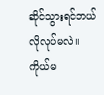ဆိုင်သွားရင်ဘယ်လိုလုပ်မလဲ။ကိုယ်မ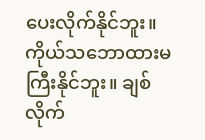ပေးလိုက်နိုင်ဘူး။ကိုယ်သဘောထားမကြီးနိုင်ဘူး။ ချစ်လိုက်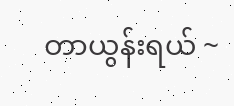တာယွန်းရယ် ~